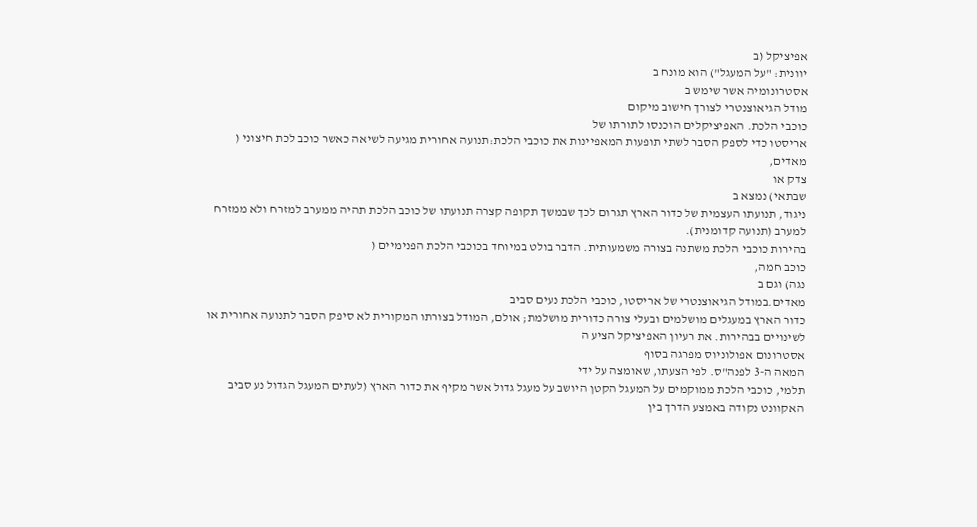אפיציקל (ב
יוונית: "על המעגל") הוא מונח ב
אסטרונומיה אשר שימש ב
מודל הגיאוצנטרי לצורך חישוב מיקום
כוכבי הלכת. האפיציקלים הוכנסו לתורתו של
אריסטו כדי לספק הסבר לשתי תופעות המאפיינות את כוכבי הלכת:תנועה אחורית מגיעה לשיאה כאשר כוכב לכת חיצוני (
מאדים,
צדק או
שבתאי) נמצא ב
ניגוד, תנועתו העצמית של כדור הארץ תגרום לכך שבמשך תקופה קצרה תנועתו של כוכב הלכת תהיה ממערב למזרח ולא ממזרח למערב (תנועה קדומנית).
בהירות כוכבי הלכת משתנה בצורה משמעותית. הדבר בולט במיוחד בכוכבי הלכת הפנימיים (
כוכב חמה,
נגה) וגם ב
מאדים.במודל הגיאוצנטרי של אריסטו, כוכבי הלכת נעים סביב
כדור הארץ במעגלים מושלמים ובעלי צורה כדורית מושלמת; אולם, המודל בצורתו המקורית לא סיפק הסבר לתנועה אחורית או לשינויים בבהירות. את רעיון האפיציקל הציע ה
אסטרונום אפולוניוס מפרגה בסוף
המאה ה-3 לפנה"ס. לפי הצעתו, שאומצה על ידי
תלמי, כוכבי הלכת ממוקמים על המעגל הקטן היושב על מעגל גדול אשר מקיף את כדור הארץ (לעתים המעגל הגדול נע סביב האקוונט נקודה באמצע הדרך בין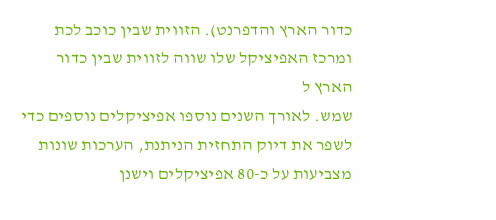כדור הארץ והדפרנט). הזווית שבין כוכב לכת ומרכז האפיציקל שלו שווה לזווית שבין כדור הארץ ל
שמש. לאורך השנים נוספו אפיציקלים נוספים כדי לשפר את דיוק התחזית הניתנת, הערכות שונות מצביעות על כ-80 אפיציקלים וישנן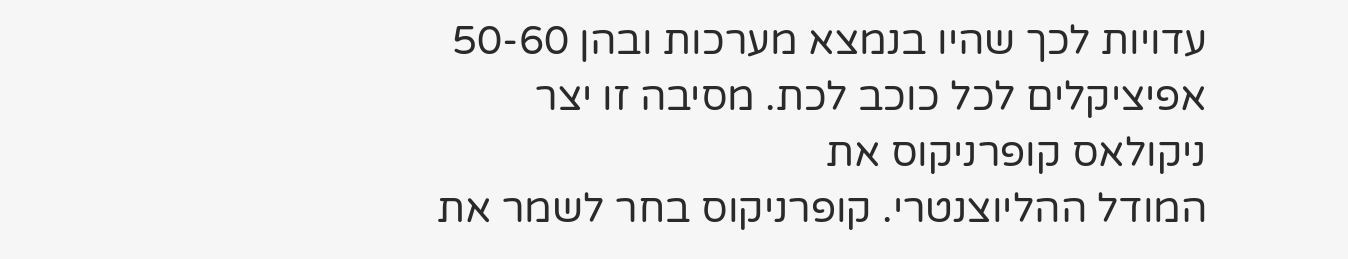עדויות לכך שהיו בנמצא מערכות ובהן 50-60 אפיציקלים לכל כוכב לכת. מסיבה זו יצר
ניקולאס קופרניקוס את
המודל ההליוצנטרי. קופרניקוס בחר לשמר את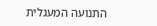התנועה המעגלית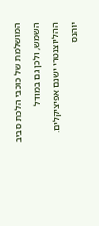המושלמת של כוכבי הלכת סביב השמש, ולכן גם במודל ההליוצנטרי ישנם אפיציקלים.
יוהנס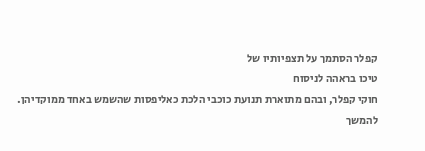קפלר הסתמך על תצפיותיו של
טיכו בראהה לניסוח
חוקי קפלר, ובהם מתוארת תנועת כוכבי הלכת כאליפסות שהשמש באחד ממוקדיהן.
להמשך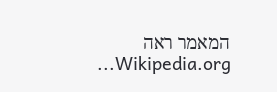המאמר ראה Wikipedia.org...